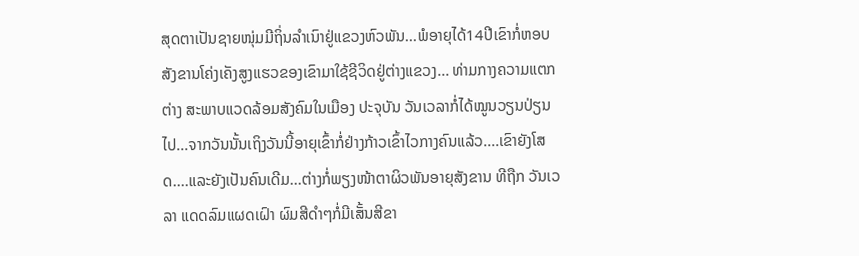ສຸດຕາເປັນຊາຍໜຸ່ມມີຖິ່ນລໍາເນົາຢູ່ແຂວງຫົວພັນ...ພໍອາຍຸໄດ້14ປີເຂົາກໍ່ຫອບສັງຂານໂຄ່ງເຄັງສູງແຮວຂອງເຂົາມາໃຊ້ຊີວິດຢູ່ຕ່າງແຂວງ... ທ່າມກາງຄວາມແຕກຕ່າງ ສະພາບແວດລ້ອມສັງຄົມໃນເມືອງ ປະຈຸບັນ ວັນເວລາກໍ່ໄດ້ໝູນວຽນປ່ຽນໄປ...ຈາກວັນນັ້ນເຖິງວັນນີ້ອາຍຸເຂົ້າກໍ່ຢ່າງກ້າວເຂົ້າໄວກາງຄົນແລ້ວ....ເຂົາຍັງໂສດ....ແລະຍັງເປັນຄົນເດີມ...ຕ່າງກໍ່ພຽງໜ້າຕາຜິວພັນອາຍຸສັງຂານ ທີຖືກ ວັນເວລາ ແດດລົມແຜດເຝົາ ຜົມສີດໍາໆກໍ່ມີເສັ້ນສີຂາ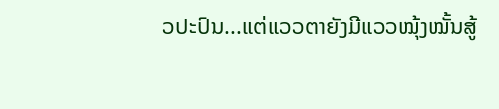ວປະປົນ...ແຕ່ແວວຕາຍັງມີແວວໝຸ້ງໝັ້ນສູ້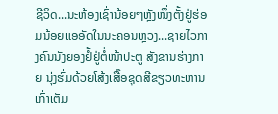ຊີວິດ...ນະຫ້ອງເຊົ່ານ້ອຍໆຫັຼງໜຶ່ງຕັ້ງຢູ່ຮ່ອມນ້ອຍແອອັດໃນນະຄອນຫຼວງ...ຊາຍໄວກາງຄົນນັງຍອງຢໍ້ຢູ່ຕໍ່ໜ້າປະຕູ ສັງຂານຮ່າງກາຍ ນຸ່ງຮົ່ມດ້ວຍໂສ້ງເສື໊ອຊຸດສີຂຽວທະຫານເກົ່າເຕັມ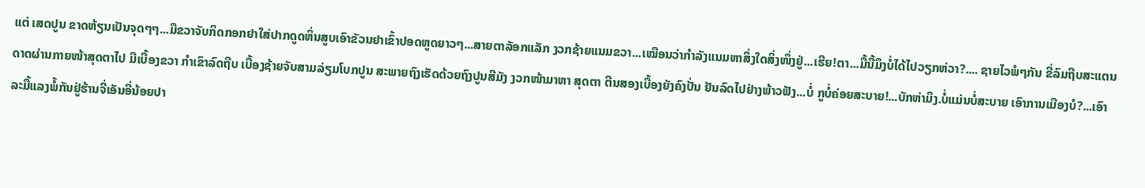ແຕ່ ເສດປູນ ຂາດຫ້ຽນເປັນຈຸດໆໆ...ມືຂວາຈັບກິດກອກຢາໃສ່ປາກດູດຫິ່ນສູບເອົາຂັວນຢາເຂົ້າປອດຫູດຍາວໆ...ສາຍຕາລັອກແລັກ ງວກຊ້າຍແນມຂວາ...ເໝືອນວ່າກໍາລັງແນມຫາສິ່ງໃດສິ່ງໜຶ່ງຢູ່...ເຮີຍ!ຕາ...ມື້ນີ້ມຶງບໍ່ໄດ້ໄປວຽກຫ່ວາ?.... ຊາຍໄວພໍໆກັນ ຂີ່ລົມຖີບສະແຕນດາດຜ່ານກາຍໜ້າສຸດຕາໄປ ມືເບື້ອງຂວາ ກໍາເຂົາລົດຖືບ ເບື້ອງຊ້າຍຈັບສາມລ່ຽມໂບກປູນ ສະພາຍຖົງເຮັດດ້ວຍຖົງປູນສີມັງ ງວກໜ້າມາຫາ ສຸດຕາ ຕີນສອງເບື້ອງຍັງຄົງປັ່ນ ຢັນລົດໄປຢ່າງພ້າວຟັງ...ບໍ່ ກູບໍ່ຄ່ອຍສະບາຍ!...ບັກຫ່າມຶງ.ບໍ່ແມ່ນບໍ່ສະບາຍ ເອົາການເມືອງບໍ?...ເອົາລະມື້ແລງພໍ້ກັນຢູ່ຮ້ານຈີ່ເອັນອີ່ນ້ອຍປາ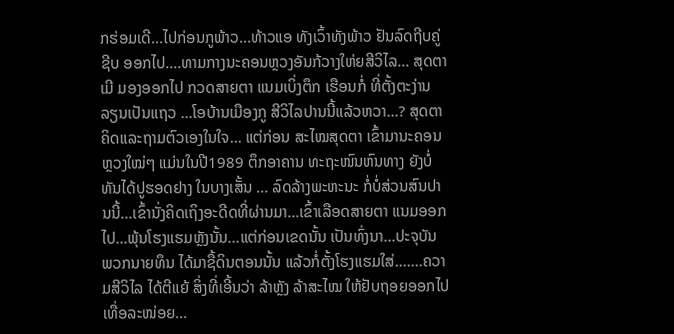ກຮ່ອມເດີ...ໄປກ່ອນກູພ້າວ...ທ້າວແອ ທັງເວົ້າທັງພ້າວ ຢັນລົດຖີບຄູ່ ຊີບ ອອກໄປ....ທາມກາງນະຄອນຫຼວງອັນກ້ວາງໃຫ່ຍສີວິໄລ... ສຸດຕາ ເມີ ມອງອອກໄປ ກວດສາຍຕາ ແນມເບິ່ງຕຶກ ເຮືອນກໍ່ ທີ່ຕັ້ງຕະງ່ານລຽນເປັນແຖວ ...ໂອບ້ານເມືອງກູ ສີວິໄລປານນີ້ແລ້ວຫວາ...? ສຸດຕາ ຄິດແລະຖາມຕົວເອງໃນໃຈ... ແຕ່ກ່ອນ ສະໄໝສຸດຕາ ເຂົ້າມານະຄອນຫຼວງໃໝ່ໆ ແມ່ນໃນປີ1989 ຕຶກອາຄານ ທະຖະໜົນຫົນທາງ ຍັງບໍ່ທັນໄດ້ປູຮອດຢາງ ໃນບາງເສັ້ນ ... ລົດລ້າງພະຫະນະ ກໍ່ບໍ່ສ່ວນສົນປານນີ້...ເຂົ້ານັ່ງຄິດເຖິງອະດີດທີ່ຜ່ານມາ...ເຂົ້າເລືອດສາຍຕາ ແນມອອກໄປ...ພຸ້ນໂຮງແຮມຫຼັງນັ້ນ...ແຕ່ກ່ອນເຂດນັ້ນ ເປັນທົ່ງນາ...ປະຈຸບັນ ພວກນາຍທຶນ ໄດ້ມາຊື້ດິນຕອນນັ້ນ ແລ້ວກໍ່ຕັ້ງໂຮງແຮມໃສ່.......ຄວາມສີວິໄລ ໄດ້ຕີແຍ້ ສິ່ງທີ່ເອີ້ນວ່າ ລ້າຫຼັງ ລ້າສະໄໝ ໃຫ້ຢັບຖອຍອອກໄປ ເທື່ອລະໜ່ອຍ...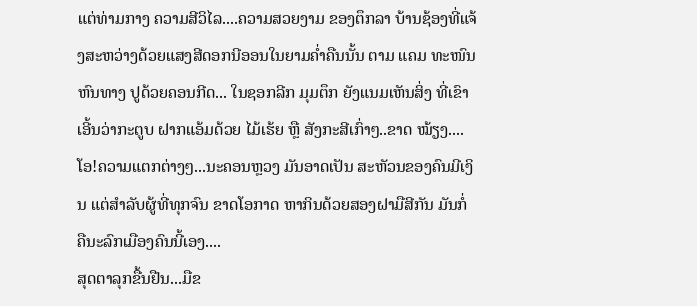ແຕ່ທ່າມກາງ ຄວາມສີວິໄລ....ຄວາມສວຍງາມ ຂອງຕຶກລາ ບ້ານຊ້ອງທີ່ແຈ້ງສະຫວ່າງດ້ວຍແສງສີດອກນີອອນໃນຍາມຄໍ່າຄືນນັ້ນ ຕາມ ແຄມ ທະໜົນຫົນທາງ ປູດ້ວຍຄອນກີດ... ໃນຊອກລີກ ມຸມຕຶກ ຍັງແນມເຫັນສິ່ງ ທີ່ເຂົາເອີ້ນວ່າກະຕູບ ຝາກແອ້ມດ້ວຍ ໄມ້ເຮ້ຍ ຫຼື ສັງກະສີເກົ່າໆ..ຂາດ ໝ້ຽງ....ໂອ!ຄວາມແຕກຕ່າງໆ...ນະຄອນຫຼວງ ມັນອາດເປັນ ສະຫັວນຂອງຄົນມີເງິນ ແຕ່ສໍາລັບຜູ້ທີ່ທຸກຈົນ ຂາດໂອກາດ ຫາກິນດ້ວຍສອງຝາມືສີກັນ ມັນກໍ່ ຄືນະລົກເມືອງຄົນນີ້ເອງ....
ສຸດຕາລຸກຂື້ນຢືນ...ມືຂ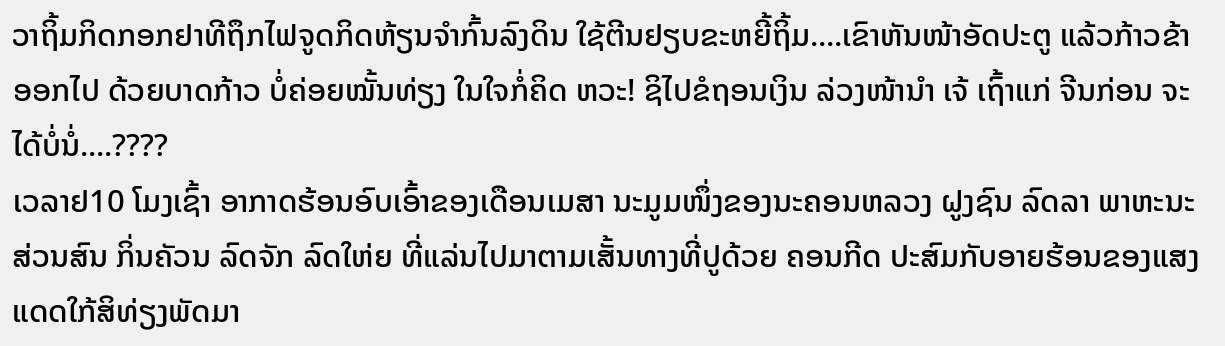ວາຖິ້ມກິດກອກຢາທີຖຶກໄຟຈູດກິດຫ້ຽນຈໍາກົ້ນລົງດິນ ໃຊ້ຕີນຢຽບຂະຫຍີ້ຖິ້ມ....ເຂົາຫັນໜ້າອັດປະຕູ ແລ້ວກ້າວຂ້າອອກໄປ ດ້ວຍບາດກ້າວ ບໍ່ຄ່ອຍໝັ້ນທ່ຽງ ໃນໃຈກໍ່ຄິດ ຫວະ! ຊິໄປຂໍຖອນເງິນ ລ່ວງໜ້ານໍາ ເຈ້ ເຖົ້າແກ່ ຈີນກ່ອນ ຈະໄດ້ບໍ່ນໍ່....????
ເວລາຢ10 ໂມງເຊົ້າ ອາກາດຮ້ອນອົບເອົ້າຂອງເດືອນເມສາ ນະມູມໜຶ່ງຂອງນະຄອນຫລວງ ຝູງຊົນ ລົດລາ ພາຫະນະ ສ່ວນສົນ ກິ່ນຄັວນ ລົດຈັກ ລົດໃຫ່ຍ ທີ່ແລ່ນໄປມາຕາມເສັ້ນທາງທີ່ປູດ້ວຍ ຄອນກີດ ປະສົມກັບອາຍຮ້ອນຂອງແສງແດດໃກ້ສິທ່ຽງພັດມາ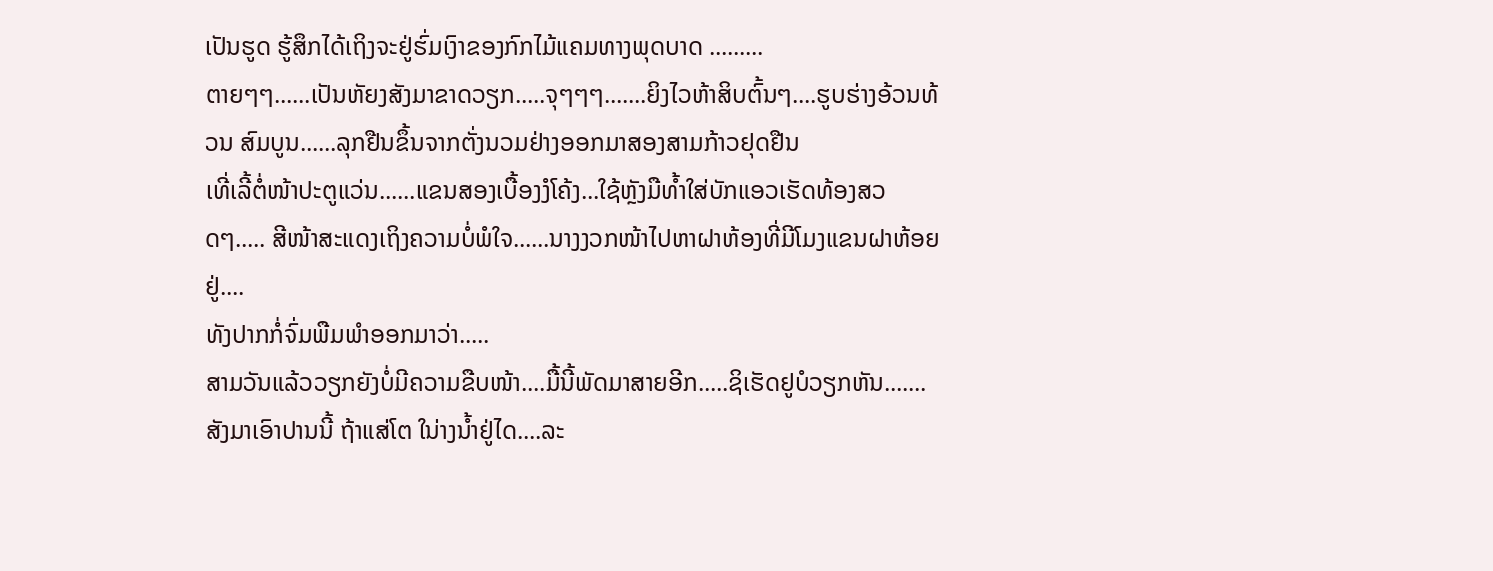ເປັນຮູດ ຮູ້ສຶກໄດ້ເຖິງຈະຢູ່ຮົ່ມເງົາຂອງກົກໄມ້ແຄມທາງພຸດບາດ .........
ຕາຍໆໆ......ເປັນຫັຍງສັງມາຂາດວຽກ.....ຈຸໆໆໆ.......ຍິງໄວຫ້າສິບຕົ້ນໆ....ຮູບຮ່າງອ້ວນທ້ວນ ສົມບູນ......ລຸກຢືນຂຶ້ນຈາກຕັ່ງນວມຢ່າງອອກມາສອງສາມກ້າວຢຸດຢືນ
ເທີ່ເລີ້ຕໍ່ໜ້າປະຕູແວ່ນ......ແຂນສອງເບື້ອງງໍໂຄ້ງ...ໃຊ້ຫຼັງມືທໍ້າໃສ່ບັກແອວເຮັດທ້ອງສວດໆ..... ສີໜ້າສະແດງເຖິງຄວາມບໍ່ພໍໃຈ......ນາງງວກໜ້າໄປຫາຝາຫ້ອງທີ່ມີໂມງແຂນຝາຫ້ອຍຢູ່....
ທັງປາກກໍ່ຈົ່ມພືມພໍາອອກມາວ່າ.....
ສາມວັນແລ້ວວຽກຍັງບໍ່ມີຄວາມຂືບໜ້າ....ມື້ນີ້ພັດມາສາຍອີກ.....ຊິເຮັດຢູບໍວຽກຫັນ.......ສັງມາເອົາປານນີ້ ຖ້າແສ່ໂຕ ໃນ່າງນໍ້າຢູ່ໄດ....ລະ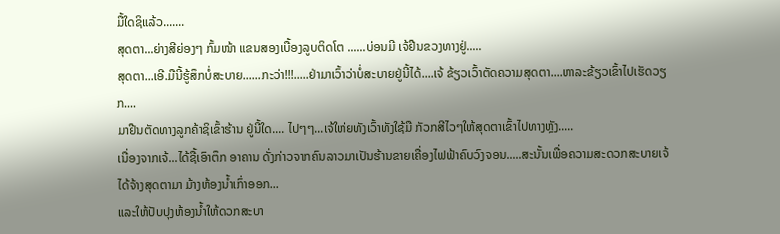ມື້ໃດຊິແລ້ວ.......
ສຸດຕາ...ຍ່າງສີຍ່ອງໆ ກົ້ມໜ້າ ແຂນສອງເບື້ອງລູບຕິດໂຕ ......ບ່ອນມີ ເຈ້ຢືນຂວງທາງຢູ່.....
ສຸດຕາ...ເອີ.ມືນີ້ຮູ້ສຶກບໍ່ສະບາຍ......ກະວ່າ!!!.....ຢ່າມາເວົ້າວ່າບໍ່ສະບາຍຢູ່ນີ້ໄດ້....ເຈ້ ຂ້ຽວເວົ້າຕັດຄວາມສຸດຕາ....ຫາລະຂ້ຽວເຂົ້າໄປເຮັດວຽກ....
ມາຢືນຕັດທາງລູກຄ້າຊິເຂົ້າຮ້ານ ຢູ່ນີ້ໃດ.... ໄປໆໆ...ເຈ້ໃຫ່ຍທັງເວົ້າທັງໃຊ້ມື ກັວກສີໄວໆໃຫ້ສຸດຕາເຂົ້າໄປທາງຫຼັງ.....
ເນື່ອງຈາກເຈ້...ໄດ້ຊື້ເອົາຕຶກ ອາຄານ ດັ່ງກ່າວຈາກຄົນລາວມາເປັນຮ້ານຂາຍເຄື່ອງໄຟຟ້າຄົບວົງຈອນ.....ສະນັ້ນເພື່ອຄວາມສະດວກສະບາຍເຈ້ໄດ້ຈ້າງສຸດຕາມາ ມ້າງຫ້ອງນໍ້າເກົ່າອອກ...
ແລະໃຫ້ປັບປຸງຫ້ອງນໍ້າໃຫ້ດວກສະບາ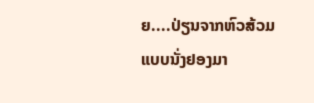ຍ....ປ່ຽນຈາກຫົວສ້ວມແບບນັ່ງຢອງມາ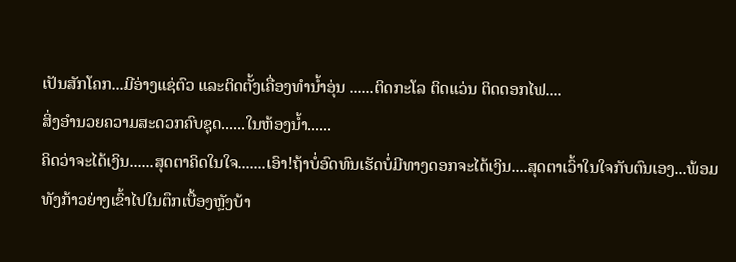ເປັນສັກໂຄກ...ມີອ່າງແຊ່ຕົວ ແລະຕິດຕັ້ງເຄື່ອງທໍານໍ້າອຸ່ນ ......ຕິດກະໂລ ຕິດແວ່ນ ຕິດດອກໄຟ....
ສິ່ງອໍານວຍຄວາມສະດວກຄົບຊຸດ......ໃນຫ້ອງນໍ້າ......
ຄິດວ່າຈະໄດ້ເງິນ......ສຸດຕາຄິດໃນໃຈ.......ເອົາ!ຖ້າບໍ່ອົດທົນເຮັດບໍ່ມີທາງດອກຈະໄດ້ເງິນ....ສຸດຕາເວົ້າໃນໃຈກັບຕົນເອງ...ພ້ອມທັງກ້າວຍ່າງເຂົ້າໄປໃນຕຶກເບື້ອງຫຼັງບ້າ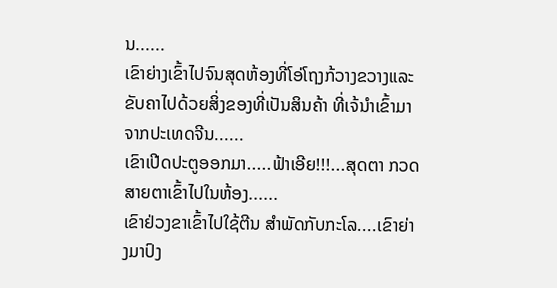ນ......
ເຂົາຍ່າງເຂົ້າໄປຈົນສຸດຫ້ອງທີ່ໂອ່ໂຖງກ້ວາງຂວາງແລະຂັບຄາໄປດ້ວຍສິ່ງຂອງທີ່ເປັນສິນຄ້າ ທີ່ເຈ້ນໍາເຂົ້າມາຈາກປະເທດຈີນ......
ເຂົາເປີດປະຕູອອກມາ.....ຟ້າເອີຍ!!!...ສຸດຕາ ກວດສາຍຕາເຂົ້າໄປໃນຫ້ອງ......
ເຂົາຢ່ວງຂາເຂົ້າໄປໃຊ້ຕີນ ສໍາພັດກັບກະໂລ....ເຂົາຍ່າງມາປົງ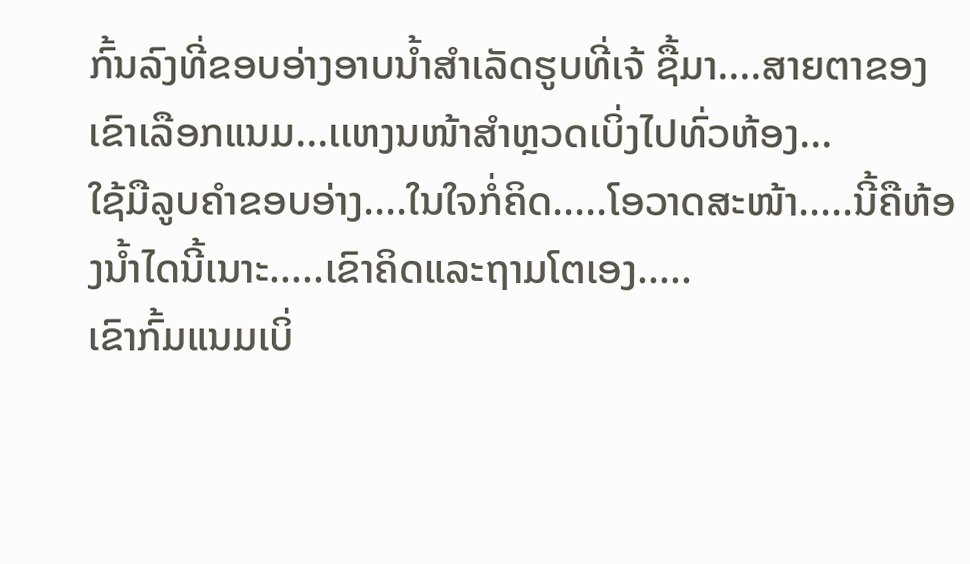ກົ້ນລົງທີ່ຂອບອ່າງອາບນໍ້າສໍາເລັດຮູບທີ່ເຈ້ ຊື້ມາ....ສາຍຕາຂອງເຂົາເລືອກແນມ...ເເຫງນໜ້າສໍາຫຼວດເບິ່ງໄປທົ່ວຫ້ອງ...
ໃຊ້ມືລູບຄໍາຂອບອ່າງ....ໃນໃຈກໍ່ຄິດ.....ໂອວາດສະໜ້າ.....ນີ້ຄືຫ້ອງນໍ້າໄດນີ້ເນາະ.....ເຂົາຄິດແລະຖາມໂຕເອງ.....
ເຂົາກົ້ມແນມເບິ່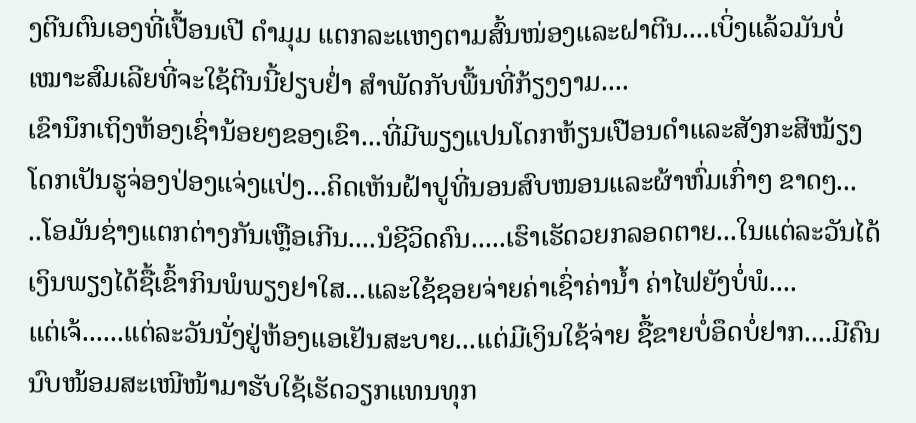ງຕີນຕົນເອງທີ່ເປື້ອນເປີ ດໍາມຸມ ແຕກລະແຫງຕາມສົ້ນໜ່ອງແລະຝາຕີນ....ເບິ່ງແລ້ວມັນບໍ່ເໝາະສົມເລີຍທີ່ຈະໃຊ້ຕີນນີ້ຢຽບຢໍ່າ ສໍາພັດກັບພື້ນທີ່ກ້ຽງງາມ....
ເຂົານຶກເຖິງຫ້ອງເຊົ່ານ້ອຍໆຂອງເຂົາ...ທີ່ມີພຽງແປນໂດກຫ້ຽນເປືອນດໍາແລະສັງກະສີໝ້ຽງໂດກເປັນຮູຈ່ອງປ່ອງແຈ່ງແປ່ງ...ຄິດເຫັນຝ້າປູທີ່ນອນສົບໜອນແລະຜ້າຫົ່ມເກົ່າໆ ຂາດໆ...
..ໂອມັນຊ່າງແຕກຕ່າງກັນເຫຼືອເກີນ....ນໍຊີວິດຄົນ.....ເຮົາເຮັດວຍກລອດຕາຍ...ໃນແຕ່ລະວັນໄດ້ເງິນພຽງໄດ້ຊື້ເຂົ້າກິນພໍພຽງຢາໃສ...ແລະໃຊ້ຊອຍຈ່າຍຄ່າເຊົ່າຄ່ານໍ້າ ຄ່າໄຟຍັງບໍ່ພໍ....
ແຕ່ເຈ້......ແຕ່ລະວັນນັ່ງຢູ່ຫ້ອງແອເຢັນສະບາຍ...ແຕ່ມີເງິນໃຊ້ຈ່າຍ ຊື້ຂາຍບໍ່ອຶດບໍ່ຢາກ....ມີຄົນນົບໜ້ອມສະເໜີໜ້າມາຮັບໃຊ້ເຮັດວຽກແທນທຸກ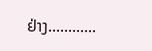ຢ່າງ............